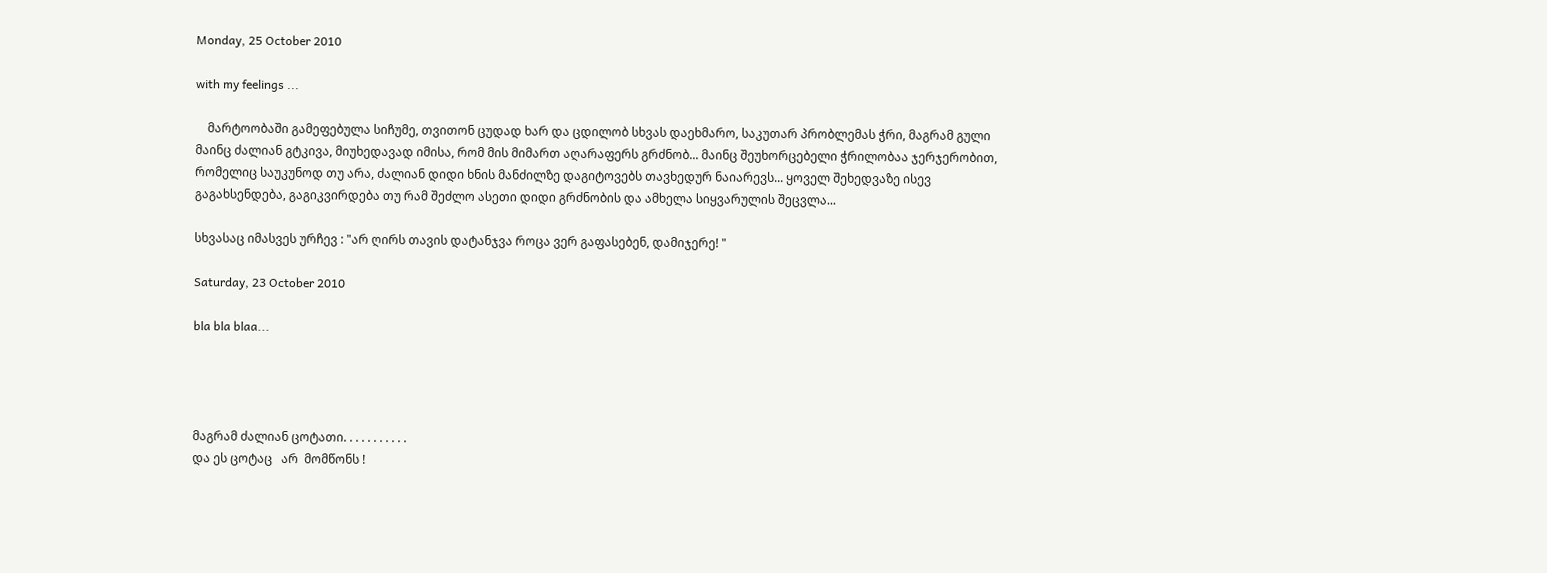Monday, 25 October 2010

with my feelings ...

    მარტოობაში გამეფებულა სიჩუმე, თვითონ ცუდად ხარ და ცდილობ სხვას დაეხმარო, საკუთარ პრობლემას ჭრი, მაგრამ გული მაინც ძალიან გტკივა, მიუხედავად იმისა, რომ მის მიმართ აღარაფერს გრძნობ... მაინც შეუხორცებელი ჭრილობაა ჯერჯერობით, რომელიც საუკუნოდ თუ არა, ძალიან დიდი ხნის მანძილზე დაგიტოვებს თავხედურ ნაიარევს... ყოველ შეხედვაზე ისევ გაგახსენდება, გაგიკვირდება თუ რამ შეძლო ასეთი დიდი გრძნობის და ამხელა სიყვარულის შეცვლა...

სხვასაც იმასვეს ურჩევ : "არ ღირს თავის დატანჯვა როცა ვერ გაფასებენ, დამიჯერე! "

Saturday, 23 October 2010

bla bla blaa...




მაგრამ ძალიან ცოტათი. . . . . . . . . . .
და ეს ცოტაც   არ  მომწონს !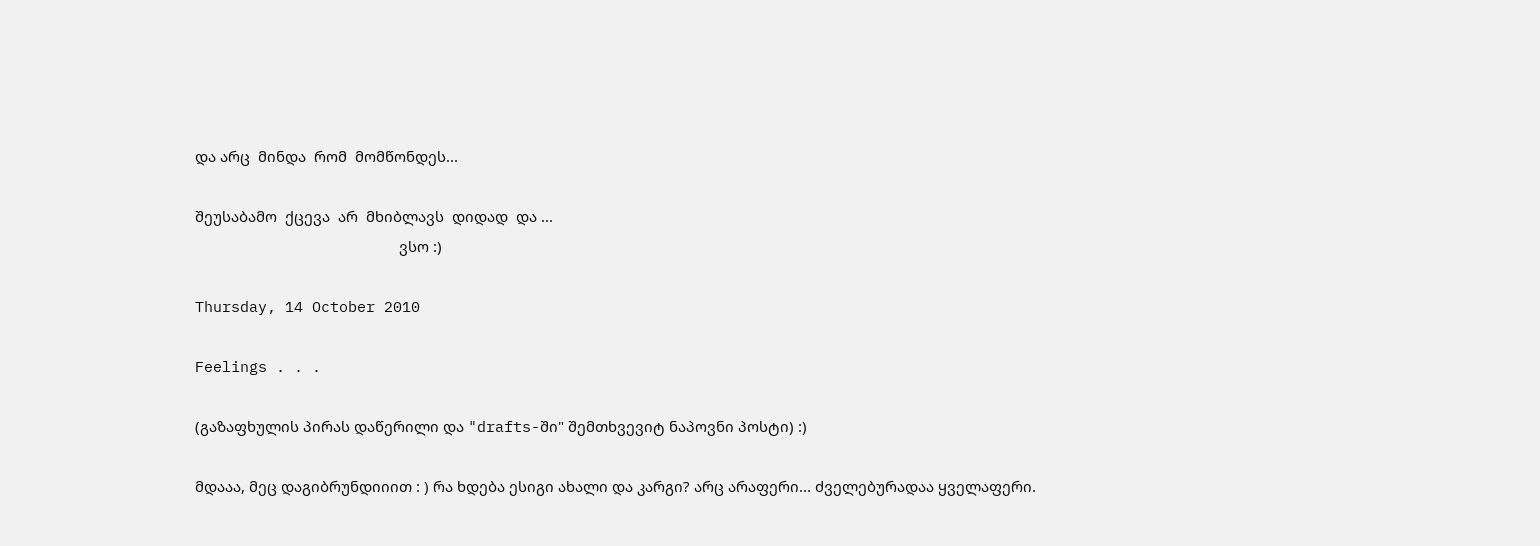და არც  მინდა  რომ  მომწონდეს...

შეუსაბამო  ქცევა  არ  მხიბლავს  დიდად  და ...
                                                   ვსო :)

Thursday, 14 October 2010

Feelings . . .

(გაზაფხულის პირას დაწერილი და "drafts-ში" შემთხვევიტ ნაპოვნი პოსტი) :)

მდააა, მეც დაგიბრუნდიიით : ) რა ხდება ესიგი ახალი და კარგი? არც არაფერი... ძველებურადაა ყველაფერი.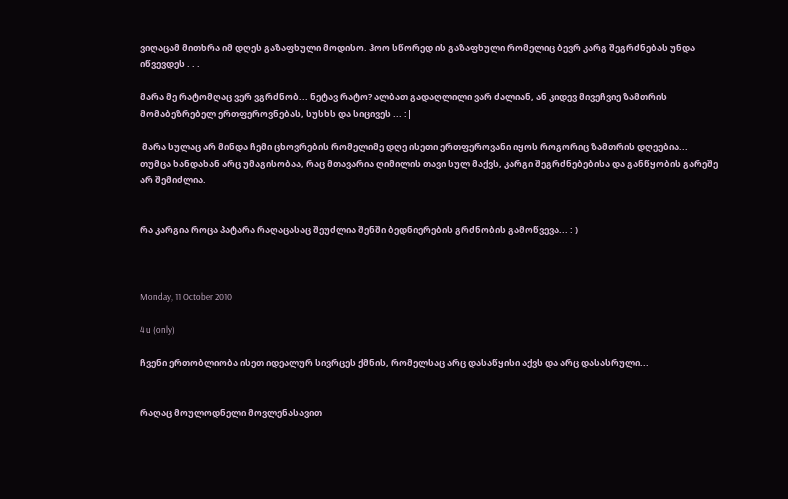ვიღაცამ მითხრა იმ დღეს გაზაფხული მოდისო. ჰოო სწორედ ის გაზაფხული რომელიც ბევრ კარგ შეგრძნებას უნდა იწვევდეს . . .

მარა მე რატომღაც ვერ ვგრძნობ... ნეტავ რატო? ალბათ გადაღლილი ვარ ძალიან, ან კიდევ მივეჩვიე ზამთრის მომაბეზრებელ ერთფეროვნებას, სუსხს და სიცივეს ... :|

 მარა სულაც არ მინდა ჩემი ცხოვრების რომელიმე დღე ისეთი ერთფეროვანი იყოს როგორიც ზამთრის დღეებია... თუმცა ხანდახან არც უმაგისობაა, რაც მთავარია ღიმილის თავი სულ მაქვს, კარგი შეგრძნებებისა და განწყობის გარეშე არ შემიძლია.


რა კარგია როცა პატარა რაღაცასაც შეუძლია შენში ბედნიერების გრძნობის გამოწვევა... : )



Monday, 11 October 2010

4 u (only)

ჩვენი ერთობლიობა ისეთ იდეალურ სივრცეს ქმნის, რომელსაც არც დასაწყისი აქვს და არც დასასრული...


რაღაც მოულოდნელი მოვლენასავით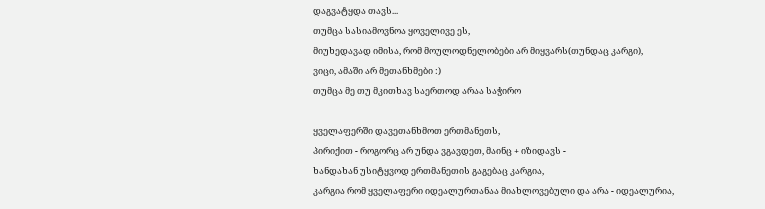დაგვატყდა თავს...
თუმცა სასიამოვნოა ყოველივე ეს,
მიუხედავად იმისა, რომ მოულოდნელობები არ მიყვარს(თუნდაც კარგი),
ვიცი, ამაში არ მეთანხმები :)
თუმცა მე თუ მკითხავ საერთოდ არაა საჭირო

ყველაფერში დავეთანხმოთ ერთმანეთს,
პირიქით - როგორც არ უნდა ვგავდეთ, მაინც + იზიდავს -
ხანდახან უსიტყვოდ ერთმანეთის გაგებაც კარგია,
კარგია რომ ყველაფერი იდეალურთანაა მიახლოვებული და არა - იდეალურია,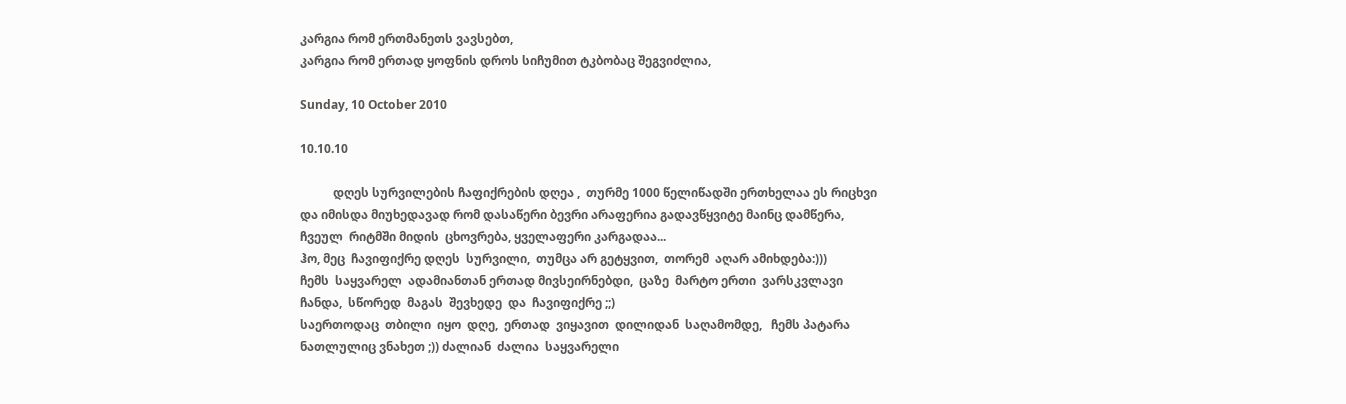კარგია რომ ერთმანეთს ვავსებთ,
კარგია რომ ერთად ყოფნის დროს სიჩუმით ტკბობაც შეგვიძლია,

Sunday, 10 October 2010

10.10.10

           დღეს სურვილების ჩაფიქრების დღეა ,  თურმე 1000 წელიწადში ერთხელაა ეს რიცხვი და იმისდა მიუხედავად რომ დასაწერი ბევრი არაფერია გადავწყვიტე მაინც დამწერა, ჩვეულ  რიტმში მიდის  ცხოვრება, ყველაფერი კარგადაა...
ჰო, მეც  ჩავიფიქრე დღეს  სურვილი,  თუმცა არ გეტყვით,  თორემ  აღარ ამიხდება:)))
ჩემს  საყვარელ  ადამიანთან ერთად მივსეირნებდი,  ცაზე  მარტო ერთი  ვარსკვლავი  ჩანდა,  სწორედ  მაგას  შევხედე  და  ჩავიფიქრე ;;)
საერთოდაც  თბილი  იყო  დღე,  ერთად  ვიყავით  დილიდან  საღამომდე,   ჩემს პატარა  ნათლულიც ვნახეთ ;)) ძალიან  ძალია  საყვარელი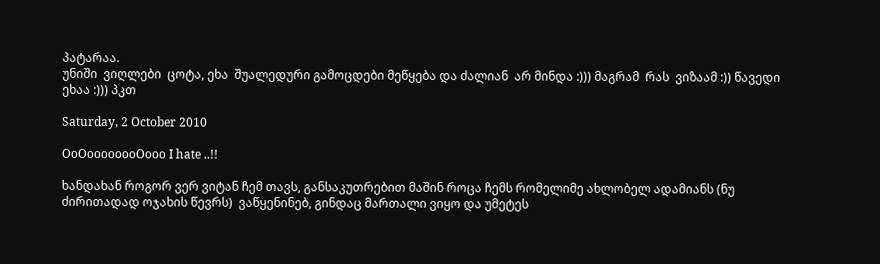პატარაა.
უნიში  ვიღლები  ცოტა, ეხა  შუალედური გამოცდები მეწყება და ძალიან  არ მინდა :))) მაგრამ  რას  ვიზაამ :)) წავედი ეხაა :))) პკთ

Saturday, 2 October 2010

OoOoooooooOooo I hate ..!!

ხანდახან როგორ ვერ ვიტან ჩემ თავს, განსაკუთრებით მაშინ როცა ჩემს რომელიმე ახლობელ ადამიანს (ნუ ძირითადად ოჯახის წევრს)  ვაწყენინებ, გინდაც მართალი ვიყო და უმეტეს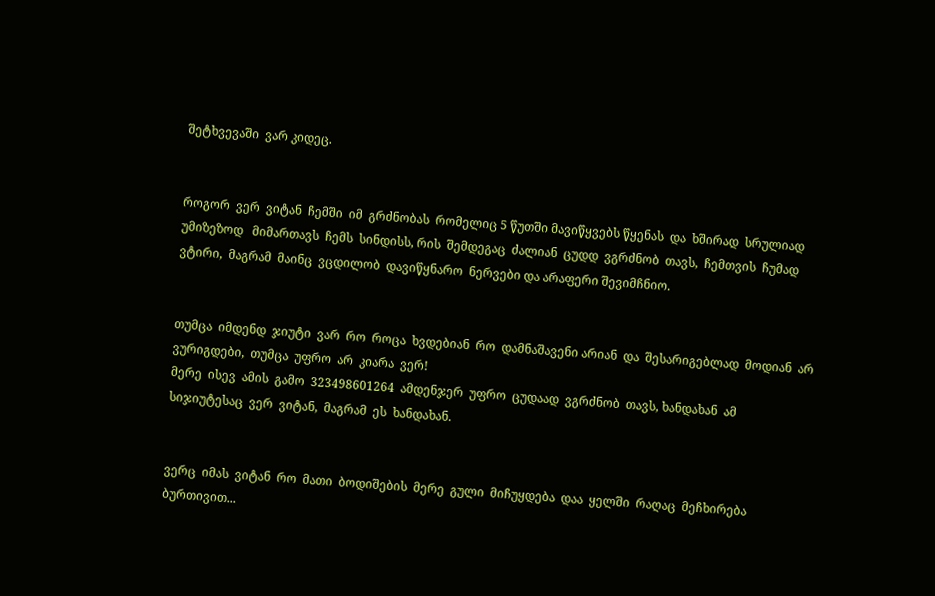შეტხვევაში  ვარ კიდეც.


როგორ  ვერ  ვიტან  ჩემში  იმ  გრძნობას  რომელიც 5 წუთში მავიწყვებს წყენას  და  ხშირად  სრულიად უმიზეზოდ   მიმართავს  ჩემს  სინდისს, რის  შემდეგაც  ძალიან  ცუდდ  ვგრძნობ  თავს,  ჩემთვის  ჩუმად  ვტირი,  მაგრამ  მაინც  ვცდილობ  დავიწყნარო  ნერვები და არაფერი შევიმჩნიო.


თუმცა  იმდენდ  ჯიუტი  ვარ  რო  როცა  ხვდებიან  რო  დამნაშავენი არიან  და  შესარიგებლად  მოდიან  არ  ვურიგდები,  თუმცა  უფრო  არ  კიარა  ვერ!
მერე  ისევ  ამის  გამო  323498601264  ამდენჯერ  უფრო  ცუდაად  ვგრძნობ  თავს, ხანდახან  ამ  სიჯიუტესაც  ვერ  ვიტან,  მაგრამ  ეს  ხანდახან.


ვერც  იმას  ვიტან  რო  მათი  ბოდიშების  მერე  გული  მიჩუყდება  დაა  ყელში  რაღაც  მეჩხირება  ბურთივით...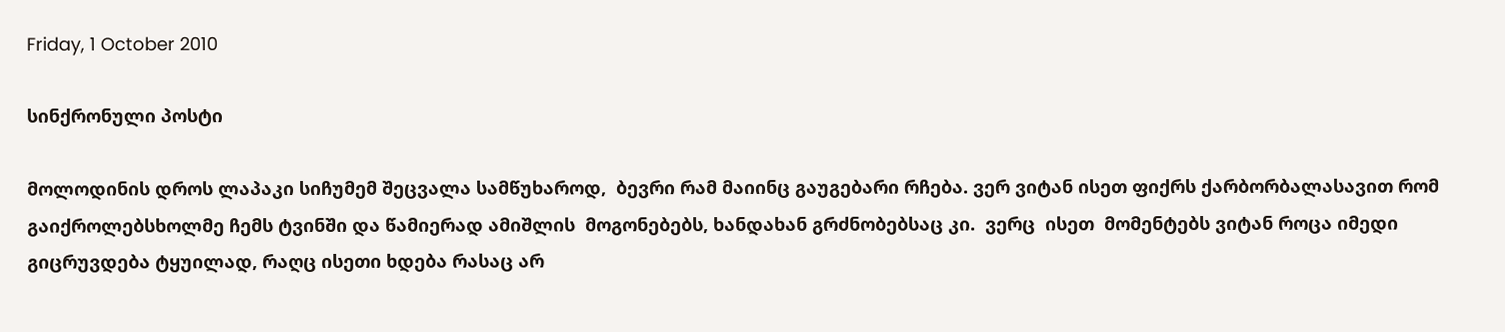Friday, 1 October 2010

სინქრონული პოსტი

მოლოდინის დროს ლაპაკი სიჩუმემ შეცვალა სამწუხაროდ,  ბევრი რამ მაიინც გაუგებარი რჩება. ვერ ვიტან ისეთ ფიქრს ქარბორბალასავით რომ გაიქროლებსხოლმე ჩემს ტვინში და წამიერად ამიშლის  მოგონებებს, ხანდახან გრძნობებსაც კი.  ვერც  ისეთ  მომენტებს ვიტან როცა იმედი  გიცრუვდება ტყუილად, რაღც ისეთი ხდება რასაც არ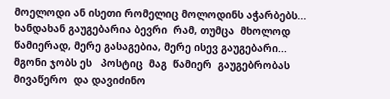მოელოდი ან ისეთი რომელიც მოლოდინს აჭარბებს...   ხანდახან გაუგებარია ბევრი  რამ, თუმცა  მხოლოდ წამიერად, მერე გასაგებია, მერე ისევ გაუგებარი...  მგონი ჯობს ეს   პოსტიც  მაგ  წამიერ  გაუგებრობას მივაწერო  და დავიძინო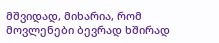მშვიდად, მიხარია, რომ მოვლენები ბევრად ხშირად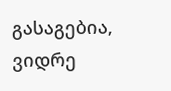გასაგებია, ვიდრე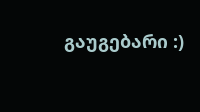გაუგებარი :)